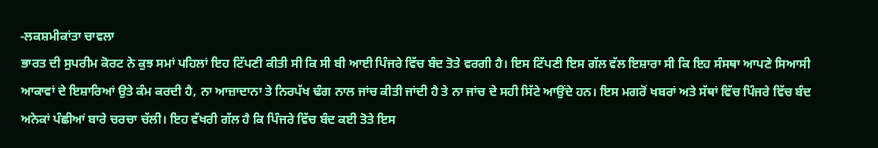-ਲਕਸ਼ਮੀਕਾਂਤਾ ਚਾਵਲਾ
ਭਾਰਤ ਦੀ ਸੁਪਰੀਮ ਕੋਰਟ ਨੇ ਕੁਝ ਸਮਾਂ ਪਹਿਲਾਂ ਇਹ ਟਿੱਪਣੀ ਕੀਤੀ ਸੀ ਕਿ ਸੀ ਬੀ ਆਈ ਪਿੰਜਰੇ ਵਿੱਚ ਬੰਦ ਤੋਤੇ ਵਰਗੀ ਹੈ। ਇਸ ਟਿੱਪਣੀ ਇਸ ਗੱਲ ਵੱਲ ਇਸ਼ਾਰਾ ਸੀ ਕਿ ਇਹ ਸੰਸਥਾ ਆਪਣੇ ਸਿਆਸੀ ਆਕਾਵਾਂ ਦੇ ਇਸ਼ਾਰਿਆਂ ਉਤੇ ਕੰਮ ਕਰਦੀ ਹੈ, ਨਾ ਆਜ਼ਾਦਾਨਾ ਤੇ ਨਿਰਪੱਖ ਢੰਗ ਨਾਲ ਜਾਂਚ ਕੀਤੀ ਜਾਂਦੀ ਹੈ ਤੇ ਨਾ ਜਾਂਚ ਦੇ ਸਹੀ ਸਿੱਟੇ ਆਉਂਦੇ ਹਨ। ਇਸ ਮਗਰੋਂ ਖਬਰਾਂ ਅਤੇ ਸੱਥਾਂ ਵਿੱਚ ਪਿੰਜਰੇ ਵਿੱਚ ਬੰਦ ਅਨੇਕਾਂ ਪੰਛੀਆਂ ਬਾਰੇ ਚਰਚਾ ਚੱਲੀ। ਇਹ ਵੱਖਰੀ ਗੱਲ ਹੈ ਕਿ ਪਿੰਜਰੇ ਵਿੱਚ ਬੰਦ ਕਈ ਤੋਤੇ ਇਸ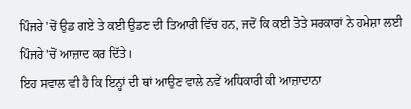ਪਿੰਜਰੇ 'ਚੋਂ ਉਡ ਗਏ ਤੇ ਕਈ ਉਡਣ ਦੀ ਤਿਆਰੀ ਵਿੱਚ ਹਨ, ਜਦੋਂ ਕਿ ਕਈ ਤੋਤੇ ਸਰਕਾਰਾਂ ਨੇ ਹਮੇਸ਼ਾ ਲਈ ਪਿੰਜਰੇ 'ਚੋਂ ਆਜ਼ਾਦ ਕਰ ਦਿੱਤੇ।
ਇਹ ਸਵਾਲ ਵੀ ਹੈ ਕਿ ਇਨ੍ਹਾਂ ਦੀ ਥਾਂ ਆਉਣ ਵਾਲੇ ਨਵੇਂ ਅਧਿਕਾਰੀ ਕੀ ਆਜ਼ਾਦਾਨਾ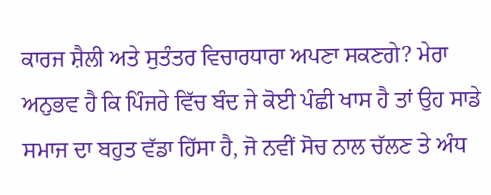ਕਾਰਜ ਸ਼ੈਲੀ ਅਤੇ ਸੁਤੰਤਰ ਵਿਚਾਰਧਾਰਾ ਅਪਣਾ ਸਕਣਗੇ? ਮੇਰਾ ਅਨੁਭਵ ਹੈ ਕਿ ਪਿੰਜਰੇ ਵਿੱਚ ਬੰਦ ਜੇ ਕੋਈ ਪੰਛੀ ਖਾਸ ਹੈ ਤਾਂ ਉਹ ਸਾਡੇ ਸਮਾਜ ਦਾ ਬਹੁਤ ਵੱਡਾ ਹਿੱਸਾ ਹੈ, ਜੋ ਨਵੀਂ ਸੋਚ ਨਾਲ ਚੱਲਣ ਤੇ ਅੰਧ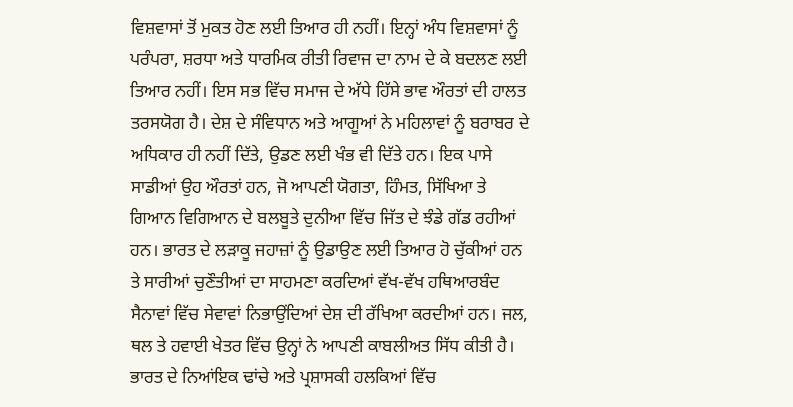ਵਿਸ਼ਵਾਸਾਂ ਤੋਂ ਮੁਕਤ ਹੋਣ ਲਈ ਤਿਆਰ ਹੀ ਨਹੀਂ। ਇਨ੍ਹਾਂ ਅੰਧ ਵਿਸ਼ਵਾਸਾਂ ਨੂੰ ਪਰੰਪਰਾ, ਸ਼ਰਧਾ ਅਤੇ ਧਾਰਮਿਕ ਰੀਤੀ ਰਿਵਾਜ ਦਾ ਨਾਮ ਦੇ ਕੇ ਬਦਲਣ ਲਈ ਤਿਆਰ ਨਹੀਂ। ਇਸ ਸਭ ਵਿੱਚ ਸਮਾਜ ਦੇ ਅੱਧੇ ਹਿੱਸੇ ਭਾਵ ਔਰਤਾਂ ਦੀ ਹਾਲਤ ਤਰਸਯੋਗ ਹੈ। ਦੇਸ਼ ਦੇ ਸੰਵਿਧਾਨ ਅਤੇ ਆਗੂਆਂ ਨੇ ਮਹਿਲਾਵਾਂ ਨੂੰ ਬਰਾਬਰ ਦੇ ਅਧਿਕਾਰ ਹੀ ਨਹੀਂ ਦਿੱਤੇ, ਉਡਣ ਲਈ ਖੰਭ ਵੀ ਦਿੱਤੇ ਹਨ। ਇਕ ਪਾਸੇ ਸਾਡੀਆਂ ਉਹ ਔਰਤਾਂ ਹਨ, ਜੋ ਆਪਣੀ ਯੋਗਤਾ, ਹਿੰਮਤ, ਸਿੱਖਿਆ ਤੇ ਗਿਆਨ ਵਿਗਿਆਨ ਦੇ ਬਲਬੂਤੇ ਦੁਨੀਆ ਵਿੱਚ ਜਿੱਤ ਦੇ ਝੰਡੇ ਗੱਡ ਰਹੀਆਂ ਹਨ। ਭਾਰਤ ਦੇ ਲੜਾਕੂ ਜਹਾਜ਼ਾਂ ਨੂੰ ਉਡਾਉਣ ਲਈ ਤਿਆਰ ਹੋ ਚੁੱਕੀਆਂ ਹਨ ਤੇ ਸਾਰੀਆਂ ਚੁਣੌਤੀਆਂ ਦਾ ਸਾਹਮਣਾ ਕਰਦਿਆਂ ਵੱਖ-ਵੱਖ ਹਥਿਆਰਬੰਦ ਸੈਨਾਵਾਂ ਵਿੱਚ ਸੇਵਾਵਾਂ ਨਿਭਾਉਂਦਿਆਂ ਦੇਸ਼ ਦੀ ਰੱਖਿਆ ਕਰਦੀਆਂ ਹਨ। ਜਲ, ਥਲ ਤੇ ਹਵਾਈ ਖੇਤਰ ਵਿੱਚ ਉਨ੍ਹਾਂ ਨੇ ਆਪਣੀ ਕਾਬਲੀਅਤ ਸਿੱਧ ਕੀਤੀ ਹੈ। ਭਾਰਤ ਦੇ ਨਿਆਂਇਕ ਢਾਂਚੇ ਅਤੇ ਪ੍ਰਸ਼ਾਸਕੀ ਹਲਕਿਆਂ ਵਿੱਚ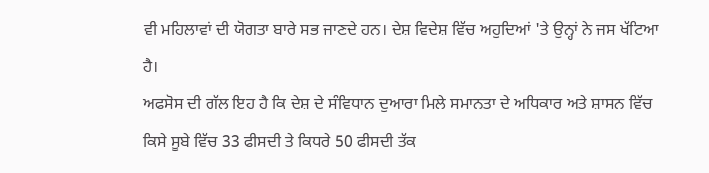ਵੀ ਮਹਿਲਾਵਾਂ ਦੀ ਯੋਗਤਾ ਬਾਰੇ ਸਭ ਜਾਣਦੇ ਹਨ। ਦੇਸ਼ ਵਿਦੇਸ਼ ਵਿੱਚ ਅਹੁਦਿਆਂ 'ਤੇ ਉਨ੍ਹਾਂ ਨੇ ਜਸ ਖੱਟਿਆ ਹੈ।
ਅਫਸੋਸ ਦੀ ਗੱਲ ਇਹ ਹੈ ਕਿ ਦੇਸ਼ ਦੇ ਸੰਵਿਧਾਨ ਦੁਆਰਾ ਮਿਲੇ ਸਮਾਨਤਾ ਦੇ ਅਧਿਕਾਰ ਅਤੇ ਸ਼ਾਸਨ ਵਿੱਚ ਕਿਸੇ ਸੂਬੇ ਵਿੱਚ 33 ਫੀਸਦੀ ਤੇ ਕਿਧਰੇ 50 ਫੀਸਦੀ ਤੱਕ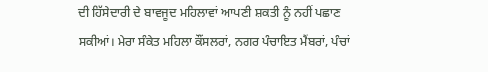ਦੀ ਹਿੱਸੇਦਾਰੀ ਦੇ ਬਾਵਜੂਦ ਮਹਿਲਾਵਾਂ ਆਪਣੀ ਸ਼ਕਤੀ ਨੂੰ ਨਹੀਂ ਪਛਾਣ ਸਕੀਆਂ। ਮੇਰਾ ਸੰਕੇਤ ਮਹਿਲਾ ਕੌਂਸਲਰਾਂ, ਨਗਰ ਪੰਚਾਇਤ ਮੈਂਬਰਾਂ, ਪੰਚਾਂ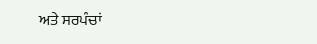ਅਤੇ ਸਰਪੰਚਾਂ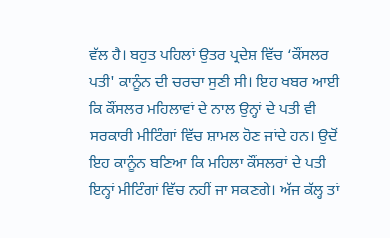ਵੱਲ ਹੈ। ਬਹੁਤ ਪਹਿਲਾਂ ਉਤਰ ਪ੍ਰਦੇਸ਼ ਵਿੱਚ ‘ਕੌਂਸਲਰ ਪਤੀ' ਕਾਨੂੰਨ ਦੀ ਚਰਚਾ ਸੁਣੀ ਸੀ। ਇਹ ਖਬਰ ਆਈ ਕਿ ਕੌਂਸਲਰ ਮਹਿਲਾਵਾਂ ਦੇ ਨਾਲ ਉਨ੍ਹਾਂ ਦੇ ਪਤੀ ਵੀ ਸਰਕਾਰੀ ਮੀਟਿੰਗਾਂ ਵਿੱਚ ਸ਼ਾਮਲ ਹੋਣ ਜਾਂਦੇ ਹਨ। ਉਦੋਂ ਇਹ ਕਾਨੂੰਨ ਬਣਿਆ ਕਿ ਮਹਿਲਾ ਕੌਂਸਲਰਾਂ ਦੇ ਪਤੀ ਇਨ੍ਹਾਂ ਮੀਟਿੰਗਾਂ ਵਿੱਚ ਨਹੀਂ ਜਾ ਸਕਣਗੇ। ਅੱਜ ਕੱਲ੍ਹ ਤਾਂ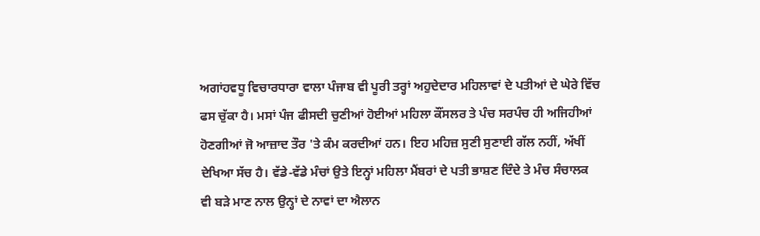ਅਗਾਂਹਵਧੂ ਵਿਚਾਰਧਾਰਾ ਵਾਲਾ ਪੰਜਾਬ ਵੀ ਪੂਰੀ ਤਰ੍ਹਾਂ ਅਹੁਦੇਦਾਰ ਮਹਿਲਾਵਾਂ ਦੇ ਪਤੀਆਂ ਦੇ ਘੇਰੇ ਵਿੱਚ ਫਸ ਚੁੱਕਾ ਹੈ। ਮਸਾਂ ਪੰਜ ਫੀਸਦੀ ਚੁਣੀਆਂ ਹੋਈਆਂ ਮਹਿਲਾ ਕੌਂਸਲਰ ਤੇ ਪੰਚ ਸਰਪੰਚ ਹੀ ਅਜਿਹੀਆਂ ਹੋਣਗੀਆਂ ਜੋ ਆਜ਼ਾਦ ਤੌਰ 'ਤੇ ਕੰਮ ਕਰਦੀਆਂ ਹਨ। ਇਹ ਮਹਿਜ਼ ਸੁਣੀ ਸੁਣਾਈ ਗੱਲ ਨਹੀਂ, ਅੱਖੀਂ ਦੇਖਿਆ ਸੱਚ ਹੈ। ਵੱਡੇ-ਵੱਡੇ ਮੰਚਾਂ ਉਤੇ ਇਨ੍ਹਾਂ ਮਹਿਲਾ ਮੈਂਬਰਾਂ ਦੇ ਪਤੀ ਭਾਸ਼ਣ ਦਿੰਦੇ ਤੇ ਮੰਚ ਸੰਚਾਲਕ ਵੀ ਬੜੇ ਮਾਣ ਨਾਲ ਉਨ੍ਹਾਂ ਦੇ ਨਾਵਾਂ ਦਾ ਐਲਾਨ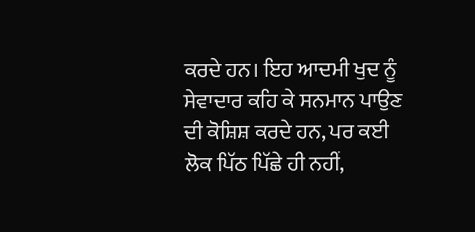ਕਰਦੇ ਹਨ। ਇਹ ਆਦਮੀ ਖੁਦ ਨੂੰ ਸੇਵਾਦਾਰ ਕਹਿ ਕੇ ਸਨਮਾਨ ਪਾਉਣ ਦੀ ਕੋਸ਼ਿਸ਼ ਕਰਦੇ ਹਨ, ਪਰ ਕਈ ਲੋਕ ਪਿੱਠ ਪਿੱਛੇ ਹੀ ਨਹੀਂ,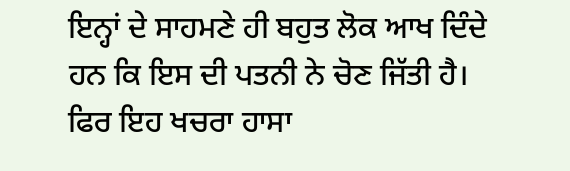ਇਨ੍ਹਾਂ ਦੇ ਸਾਹਮਣੇ ਹੀ ਬਹੁਤ ਲੋਕ ਆਖ ਦਿੰਦੇ ਹਨ ਕਿ ਇਸ ਦੀ ਪਤਨੀ ਨੇ ਚੋਣ ਜਿੱਤੀ ਹੈ। ਫਿਰ ਇਹ ਖਚਰਾ ਹਾਸਾ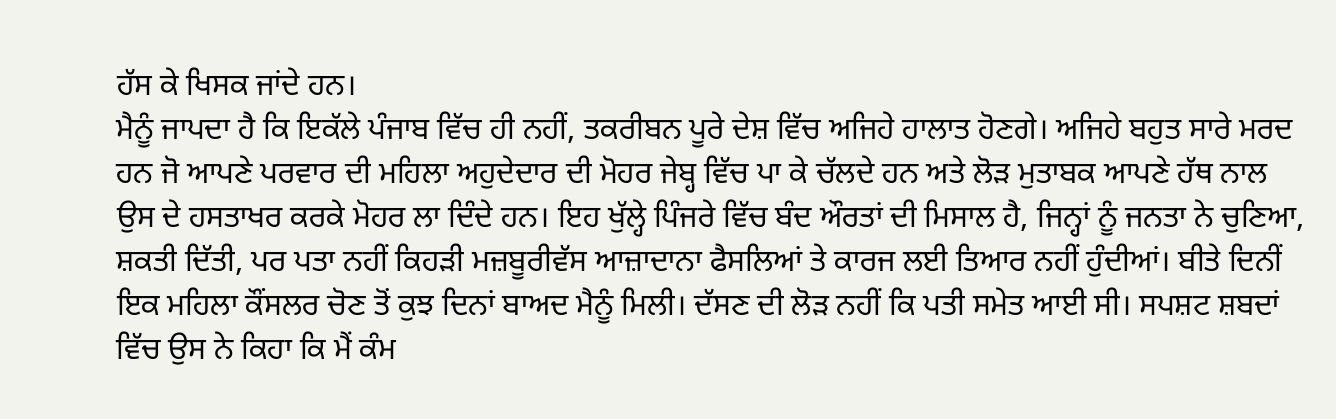ਹੱਸ ਕੇ ਖਿਸਕ ਜਾਂਦੇ ਹਨ।
ਮੈਨੂੰ ਜਾਪਦਾ ਹੈ ਕਿ ਇਕੱਲੇ ਪੰਜਾਬ ਵਿੱਚ ਹੀ ਨਹੀਂ, ਤਕਰੀਬਨ ਪੂਰੇ ਦੇਸ਼ ਵਿੱਚ ਅਜਿਹੇ ਹਾਲਾਤ ਹੋਣਗੇ। ਅਜਿਹੇ ਬਹੁਤ ਸਾਰੇ ਮਰਦ ਹਨ ਜੋ ਆਪਣੇ ਪਰਵਾਰ ਦੀ ਮਹਿਲਾ ਅਹੁਦੇਦਾਰ ਦੀ ਮੋਹਰ ਜੇਬ੍ਹ ਵਿੱਚ ਪਾ ਕੇ ਚੱਲਦੇ ਹਨ ਅਤੇ ਲੋੜ ਮੁਤਾਬਕ ਆਪਣੇ ਹੱਥ ਨਾਲ ਉਸ ਦੇ ਹਸਤਾਖਰ ਕਰਕੇ ਮੋਹਰ ਲਾ ਦਿੰਦੇ ਹਨ। ਇਹ ਖੁੱਲ੍ਹੇ ਪਿੰਜਰੇ ਵਿੱਚ ਬੰਦ ਔਰਤਾਂ ਦੀ ਮਿਸਾਲ ਹੈ, ਜਿਨ੍ਹਾਂ ਨੂੰ ਜਨਤਾ ਨੇ ਚੁਣਿਆ, ਸ਼ਕਤੀ ਦਿੱਤੀ, ਪਰ ਪਤਾ ਨਹੀਂ ਕਿਹੜੀ ਮਜ਼ਬੂਰੀਵੱਸ ਆਜ਼ਾਦਾਨਾ ਫੈਸਲਿਆਂ ਤੇ ਕਾਰਜ ਲਈ ਤਿਆਰ ਨਹੀਂ ਹੁੰਦੀਆਂ। ਬੀਤੇ ਦਿਨੀਂ ਇਕ ਮਹਿਲਾ ਕੌਂਸਲਰ ਚੋਣ ਤੋਂ ਕੁਝ ਦਿਨਾਂ ਬਾਅਦ ਮੈਨੂੰ ਮਿਲੀ। ਦੱਸਣ ਦੀ ਲੋੜ ਨਹੀਂ ਕਿ ਪਤੀ ਸਮੇਤ ਆਈ ਸੀ। ਸਪਸ਼ਟ ਸ਼ਬਦਾਂ ਵਿੱਚ ਉਸ ਨੇ ਕਿਹਾ ਕਿ ਮੈਂ ਕੰਮ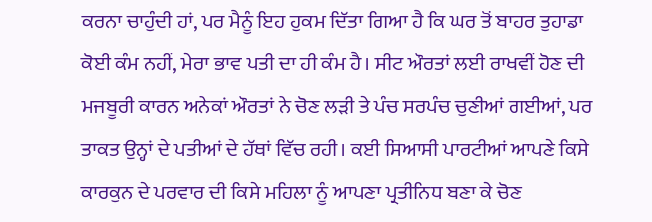ਕਰਨਾ ਚਾਹੁੰਦੀ ਹਾਂ, ਪਰ ਮੈਨੂੰ ਇਹ ਹੁਕਮ ਦਿੱਤਾ ਗਿਆ ਹੈ ਕਿ ਘਰ ਤੋਂ ਬਾਹਰ ਤੁਹਾਡਾ ਕੋਈ ਕੰਮ ਨਹੀਂ, ਮੇਰਾ ਭਾਵ ਪਤੀ ਦਾ ਹੀ ਕੰਮ ਹੈ। ਸੀਟ ਔਰਤਾਂ ਲਈ ਰਾਖਵੀਂ ਹੋਣ ਦੀ ਮਜਬੂਰੀ ਕਾਰਨ ਅਨੇਕਾਂ ਔਰਤਾਂ ਨੇ ਚੋਣ ਲੜੀ ਤੇ ਪੰਚ ਸਰਪੰਚ ਚੁਣੀਆਂ ਗਈਆਂ, ਪਰ ਤਾਕਤ ਉਨ੍ਹਾਂ ਦੇ ਪਤੀਆਂ ਦੇ ਹੱਥਾਂ ਵਿੱਚ ਰਹੀ। ਕਈ ਸਿਆਸੀ ਪਾਰਟੀਆਂ ਆਪਣੇ ਕਿਸੇ ਕਾਰਕੁਨ ਦੇ ਪਰਵਾਰ ਦੀ ਕਿਸੇ ਮਹਿਲਾ ਨੂੰ ਆਪਣਾ ਪ੍ਰਤੀਨਿਧ ਬਣਾ ਕੇ ਚੋਣ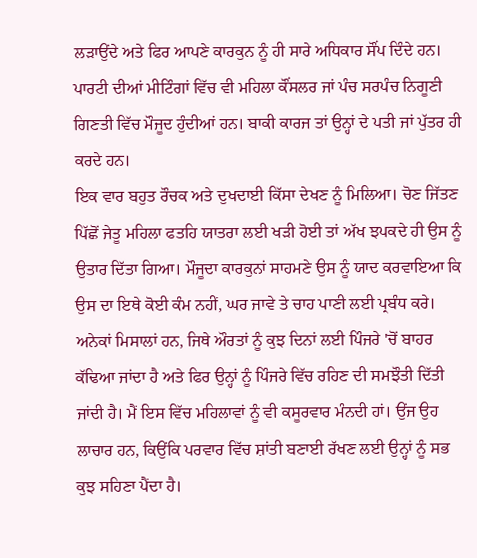ਲੜਾਉਂਦੇ ਅਤੇ ਫਿਰ ਆਪਣੇ ਕਾਰਕੁਨ ਨੂੰ ਹੀ ਸਾਰੇ ਅਧਿਕਾਰ ਸੌਂਪ ਦਿੰਦੇ ਹਨ। ਪਾਰਟੀ ਦੀਆਂ ਮੀਟਿੰਗਾਂ ਵਿੱਚ ਵੀ ਮਹਿਲਾ ਕੌਂਸਲਰ ਜਾਂ ਪੰਚ ਸਰਪੰਚ ਨਿਗੂਣੀ ਗਿਣਤੀ ਵਿੱਚ ਮੌਜੂਦ ਹੁੰਦੀਆਂ ਹਨ। ਬਾਕੀ ਕਾਰਜ ਤਾਂ ਉਨ੍ਹਾਂ ਦੇ ਪਤੀ ਜਾਂ ਪੁੱਤਰ ਹੀ ਕਰਦੇ ਹਨ।
ਇਕ ਵਾਰ ਬਹੁਤ ਰੌਚਕ ਅਤੇ ਦੁਖਦਾਈ ਕਿੱਸਾ ਦੇਖਣ ਨੂੰ ਮਿਲਿਆ। ਚੋਣ ਜਿੱਤਣ ਪਿੱਛੋਂ ਜੇਤੂ ਮਹਿਲਾ ਫਤਹਿ ਯਾਤਰਾ ਲਈ ਖੜੀ ਹੋਈ ਤਾਂ ਅੱਖ ਝਪਕਦੇ ਹੀ ਉਸ ਨੂੰ ਉਤਾਰ ਦਿੱਤਾ ਗਿਆ। ਮੌਜੂਦਾ ਕਾਰਕੁਨਾਂ ਸਾਹਮਣੇ ਉਸ ਨੂੰ ਯਾਦ ਕਰਵਾਇਆ ਕਿ ਉਸ ਦਾ ਇਥੇ ਕੋਈ ਕੰਮ ਨਹੀਂ, ਘਰ ਜਾਵੇ ਤੇ ਚਾਹ ਪਾਣੀ ਲਈ ਪ੍ਰਬੰਧ ਕਰੇ। ਅਨੇਕਾਂ ਮਿਸਾਲਾਂ ਹਨ, ਜਿਥੇ ਔਰਤਾਂ ਨੂੰ ਕੁਝ ਦਿਨਾਂ ਲਈ ਪਿੰਜਰੇ 'ਚੋਂ ਬਾਹਰ ਕੱਢਿਆ ਜਾਂਦਾ ਹੈ ਅਤੇ ਫਿਰ ਉਨ੍ਹਾਂ ਨੂੰ ਪਿੰਜਰੇ ਵਿੱਚ ਰਹਿਣ ਦੀ ਸਮਝੌਤੀ ਦਿੱਤੀ ਜਾਂਦੀ ਹੈ। ਮੈਂ ਇਸ ਵਿੱਚ ਮਹਿਲਾਵਾਂ ਨੂੰ ਵੀ ਕਸੂਰਵਾਰ ਮੰਨਦੀ ਹਾਂ। ਉਂਜ ਉਹ ਲਾਚਾਰ ਹਨ, ਕਿਉਂਕਿ ਪਰਵਾਰ ਵਿੱਚ ਸ਼ਾਂਤੀ ਬਣਾਈ ਰੱਖਣ ਲਈ ਉਨ੍ਹਾਂ ਨੂੰ ਸਭ ਕੁਝ ਸਹਿਣਾ ਪੈਂਦਾ ਹੈ।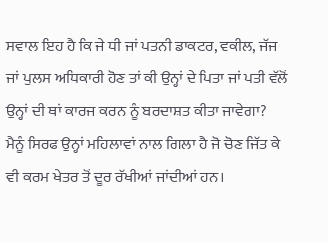ਸਵਾਲ ਇਹ ਹੈ ਕਿ ਜੇ ਧੀ ਜਾਂ ਪਤਨੀ ਡਾਕਟਰ, ਵਕੀਲ, ਜੱਜ ਜਾਂ ਪੁਲਸ ਅਧਿਕਾਰੀ ਹੋਣ ਤਾਂ ਕੀ ਉਨ੍ਹਾਂ ਦੇ ਪਿਤਾ ਜਾਂ ਪਤੀ ਵੱਲੋਂ ਉਨ੍ਹਾਂ ਦੀ ਥਾਂ ਕਾਰਜ ਕਰਨ ਨੂੰ ਬਰਦਾਸ਼ਤ ਕੀਤਾ ਜਾਵੇਗਾ? ਮੈਨੂੰ ਸਿਰਫ ਉਨ੍ਹਾਂ ਮਹਿਲਾਵਾਂ ਨਾਲ ਗਿਲਾ ਹੈ ਜੋ ਚੋਣ ਜਿੱਤ ਕੇ ਵੀ ਕਰਮ ਖੇਤਰ ਤੋਂ ਦੂਰ ਰੱਖੀਆਂ ਜਾਂਦੀਆਂ ਹਨ।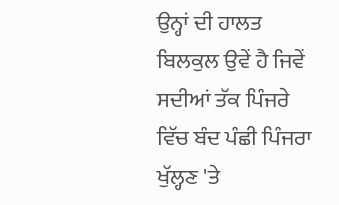ਉਨ੍ਹਾਂ ਦੀ ਹਾਲਤ ਬਿਲਕੁਲ ਉਵੇਂ ਹੈ ਜਿਵੇਂ ਸਦੀਆਂ ਤੱਕ ਪਿੰਜਰੇ ਵਿੱਚ ਬੰਦ ਪੰਛੀ ਪਿੰਜਰਾ ਖੁੱਲ੍ਹਣ 'ਤੇ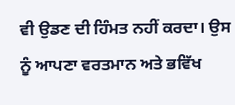ਵੀ ਉਡਣ ਦੀ ਹਿੰਮਤ ਨਹੀਂ ਕਰਦਾ। ਉਸ ਨੂੰ ਆਪਣਾ ਵਰਤਮਾਨ ਅਤੇ ਭਵਿੱਖ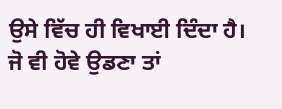ਉਸੇ ਵਿੱਚ ਹੀ ਵਿਖਾਈ ਦਿੰਦਾ ਹੈ। ਜੋ ਵੀ ਹੋਵੇ ਉਡਣਾ ਤਾਂ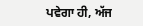ਪਵੇਗਾ ਹੀ, ਅੱਜ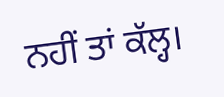ਨਹੀਂ ਤਾਂ ਕੱਲ੍ਹ।